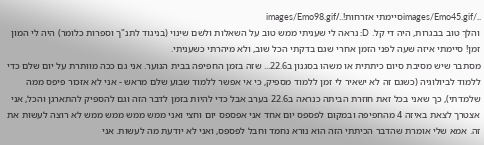../images/Emo45.gifסיימתי אזרחות!../images/Emo98.gif
והלך טוב בבגרות, היה די קל. D: נראה לי שעניתי ממש טוב על השאלות ולשם שינוי (בניגוד לתנ"ך וספרות כלומר) היה לי המון זמן! סיימתי איזה שעה לפני הזמן אחרי שגם בדקתי הכל שוב, ולא מיהרתי כשעניתי.
מסתבר שיש מסיבת סיום כיתתית או משהו בסגנון ב22.6... שזה בזמן החפיפה בבית הנוער. אני גם ככה מוותרת על יום שלם כדי ללמוד לביולוגיה (כשגם זה לא ישאיר לי זמן ללמוד מספיק, כי אי אפשר ללמוד שבוע שלם מראש - אני לא אזכור פיפס ממה שלמדתי), כך שאני בכל זאת חוזרת הביתה כנראה ב22.6 בערב אבל כדי להיות בזמן לדבר הזה וגם להספיק להתארגן והכל, אני אצטרך לצאת באיזה 4 מהחפיפה ובמקום לפספס יום אחד אני אפספס יום וחצי ואני ממש ממש ממש ממש לא רוצה לעשות את זה. אמא שלי אומרת שהדבר הכיתתי הזה הוא נורא נחמד וחבל לפספס, ואני לא יודעת מה לעשות. אני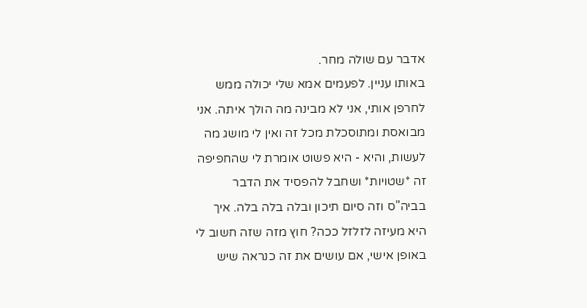אדבר עם שולה מחר.
באותו עניין. לפעמים אמא שלי יכולה ממש לחרפן אותי, אני לא מבינה מה הולך איתה. אני מבואסת ומתוסכלת מכל זה ואין לי מושג מה לעשות, והיא - היא פשוט אומרת לי שהחפיפה זה *שטויות* ושחבל להפסיד את הדבר בביה"ס וזה סיום תיכון ובלה בלה בלה. איך היא מעיזה לזלזל ככה? חוץ מזה שזה חשוב לי באופן אישי, אם עושים את זה כנראה שיש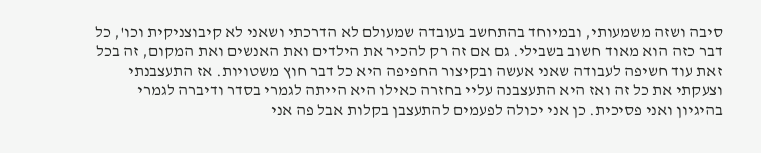סיבה ושזה משמעותי, ובמיוחד בהתחשב בעובדה שמעולם לא הדרכתי ושאני לא קיבוצניקית וכו', כל דבר כזה הוא מאוד חשוב בשבילי. גם אם זה רק להכיר את הילדים ואת האנשים ואת המקום, זה בכל זאת עוד חשיפה לעבודה שאני אעשה ובקיצור החפיפה היא כל דבר חוץ משטויות. אז התעצבנתי וצעקתי את כל זה ואז היא התעצבנה עליי בחזרה כאילו היא הייתה לגמרי בסדר ודיברה לגמרי בהיגיון ואני פסיכית. כן אני יכולה לפעמים להתעצבן בקלות אבל פה אני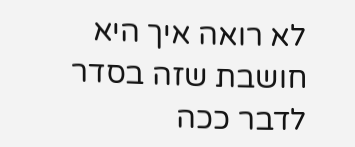לא רואה איך היא חושבת שזה בסדר לדבר ככה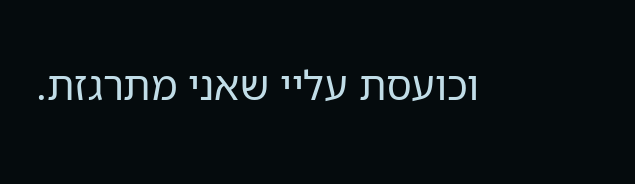וכועסת עליי שאני מתרגזת.